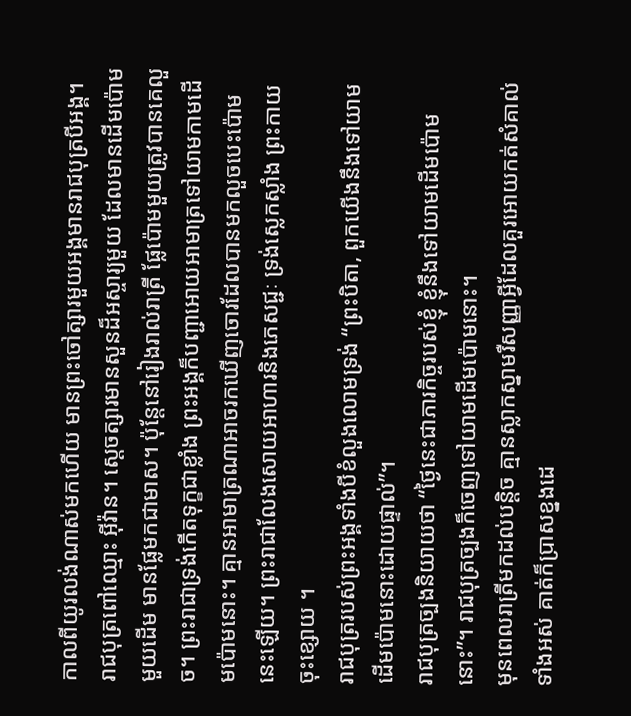កាលពីយូរលង់ណាស់មកហើយ មានព្រះចៅត្សារមួយអង្គមានរាជបុត្របីអង្គ។ រាជបុត្រពៅឈ្មោះ អ៊ីវ៉ាន។ ស្តេចត្សារមានសួនដ៏អស្ចារ្យមួយ ដែលមានដើមប៉ោមមួយដើម មានផ្លែមកជាមាស។ ប៉ុន្តែនៅរៀងរាល់រាត្រី ផ្លែប៉ោមមួយត្រូវបានគេលួច។ ព្រះរាជាទ្រង់កើតទុក្ខជាខ្លាំង ព្រះអង្គក៏បញ្ជាអោយអាមាត្រទៅយាមកាមដើមប៉ោមនោះ។ គ្មានអាមាត្រណាអាចរកឃើញចោរដែលបានមកលួចបេះប៉ោមនេះឡើយ។ ព្រះរាជាលែងសោយអាហារនិងភេសជ្ជៈ ទ្រង់ស្លេកស្លាំង ព្រះកាយចុះខ្សោយ ។
រាជបុត្ររបស់ព្រះអង្គទាំងបីខំលួងលោមទ្រង់ “ព្រះបិតា, ពួកយើងនឹងទៅយាមដើមប៉ោមនោះដោយផ្ទាល់”។
រាជបុត្រច្បងនិយាយថា “ថ្ងៃនេះជាភារកិច្ចរបស់ខ្ញុំ ខ្ញុំនឹងទៅយាមដើមប៉ោមនោះ”។ រាជបុត្រច្បងក៏ចេញទៅយាមដើមប៉ោមនោះ។
មុនពេលរាត្រីមកដល់បន្តិច គ្មានស្លាកស្នាមរឺសញ្ញាអ្វីដែលគួរអោយកត់សំគាល់ទាំងអស់ គាត់ក៏ប្រាសខ្នងដេ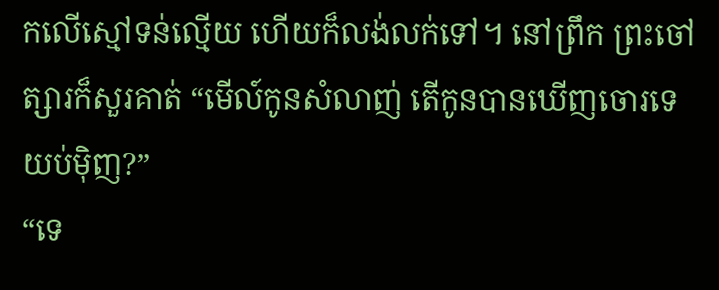កលើស្មៅទន់ល្មើយ ហើយក៏លង់លក់ទៅ។ នៅព្រឹក ព្រះចៅត្សារក៏សួរគាត់ “មើល៍កូនសំលាញ់ តើកូនបានឃើញចោរទេ យប់ម៉ិញ?”
“ទេ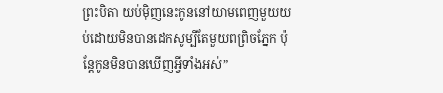ព្រះបិតា យប់ម៉ិញនេះកូននៅយាមពេញមួយយប់ដោយមិនបានដេកសូម្បីតែមួយពព្រិចភ្នែក ប៉ុន្តែកូនមិនបានឃើញអ្វីទាំងអស់”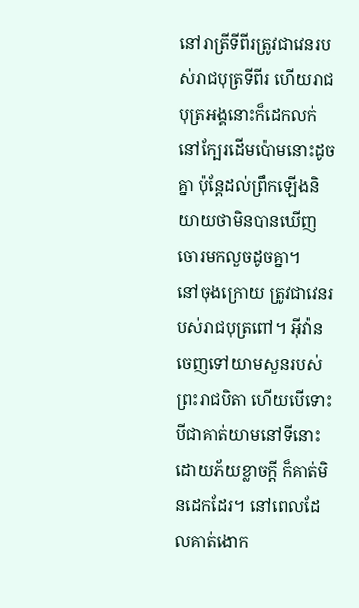នៅរាត្រីទីពីរត្រូវជាវេនរបស់រាជបុត្រទីពីរ ហើយរាជបុត្រអង្គនោះក៏ដេកលក់នៅក្បែរដើមប៉ោមនោះដូចគ្នា ប៉ុន្តែដល់ព្រឹកឡើងនិយាយថាមិនបានឃើញចោរមកលួចដូចគ្នា។
នៅចុងក្រោយ ត្រូវជាវេនរបស់រាជបុត្រពៅ។ អ៊ីវ៉ានចេញទៅយាមសួនរបស់ព្រះរាជបិតា ហើយបើទោះបីជាគាត់យាមនៅទីនោះដោយភ័យខ្លាចក្តី ក៏គាត់មិនដេកដែរ។ នៅពេលដែលគាត់ងោក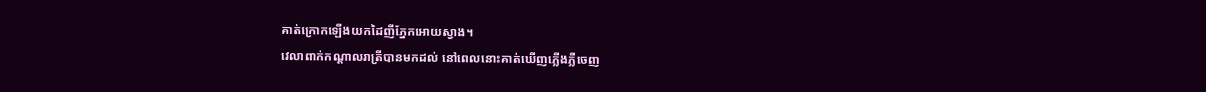គាត់ក្រោកឡើងយកដៃញីភ្នែកអោយស្វាង។
វេលាពាក់កណ្តាលរាត្រីបានមកដល់ នៅពេលនោះគាត់ឃើញភ្លើងភ្លឺចេញ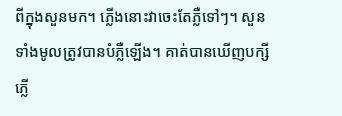ពីក្នុងសួនមក។ ភ្លើងនោះវាចេះតែភ្លឺទៅៗ។ សួនទាំងមូលត្រូវបានបំភ្លឺឡើង។ គាត់បានឃើញបក្សីភ្លើ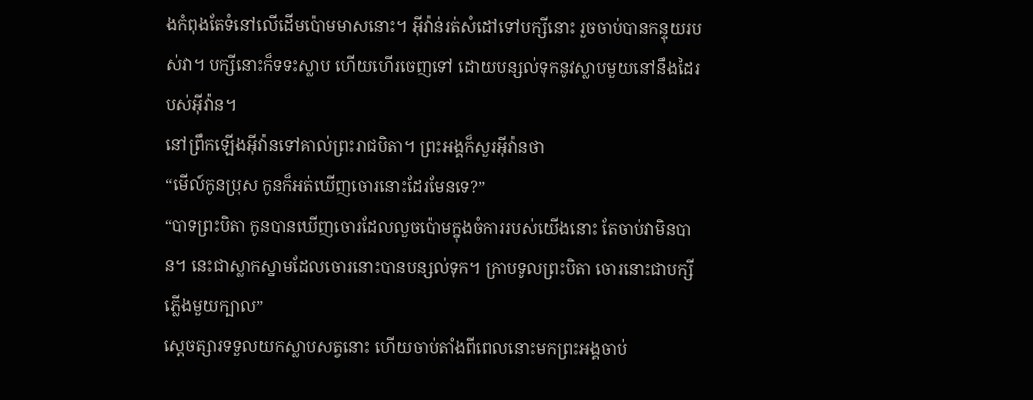ងកំពុងតែទំនៅលើដើមប៉ោមមាសនោះ។ អ៊ីវ៉ាន់រត់សំដៅទៅបក្សីនោះ រួចចាប់បានកន្ទុយរបស់វា។ បក្សីនោះក៏ទទះស្លាប ហើយហើរចេញទៅ ដោយបន្សល់ទុកនូវស្លាបមួយនៅនឹងដៃរបស់អ៊ីវ៉ាន។
នៅព្រឹកឡើងអ៊ីវ៉ានទៅគាល់ព្រះរាជបិតា។ ព្រះអង្គក៏សួរអ៊ីវ៉ានថា
“មើល៍កូនប្រុស កូនក៏អត់ឃើញចោរនោះដែរមែនទេ?”
“បាទព្រះបិតា កូនបានឃើញចោរដែលលួចប៉ោមក្នុងចំការរបស់យើងនោះ តែចាប់វាមិនបាន។ នេះជាស្លាកស្នាមដែលចោរនោះបានបន្សល់ទុក។ ក្រាបទូលព្រះបិតា ចោរនោះជាបក្សីភ្លើងមួយក្បាល”
ស្តេចត្សារទទួលយកស្លាបសត្វនោះ ហើយចាប់តាំងពីពេលនោះមកព្រះអង្គចាប់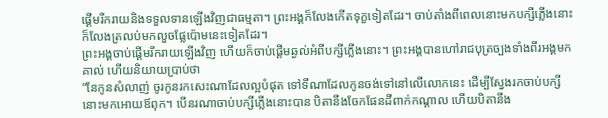ផ្តើមរីករាយនិងទទួលទានឡើងវិញជាធម្មតា។ ព្រះអង្គក៏លែងកើតទុក្ខទៀតដែរ។ ចាប់តាំងពីពេលនោះមកបក្សីភ្លើងនោះក៏លែងត្រលប់មកលួចផ្លែប៉ោមនេះទៀតដែរ។
ព្រះអង្គចាប់ផ្តើមរីករាយឡើងវិញ ហើយក៏ចាប់ផ្តើមឆ្ងល់អំពីបក្សីភ្លើងនោះ។ ព្រះអង្គបានហៅរាជបុត្រច្បងទាំងពីរអង្គមកគាល់ ហើយនិយាយប្រាប់ថា
“នែកូនសំលាញ់ ចូរកូនរកសេះណាដែលល្អបំផុត ទៅទីណាដែលកូនចង់ទៅនៅលើលោកនេះ ដើម្បីស្វែងរកចាប់បក្សីនោះមកអោយឪពុក។ បើនរណាចាប់បក្សីភ្លើងនោះបាន បិតានឹងចែកផែនដីពាក់កណ្តាល ហើយបិតានឹង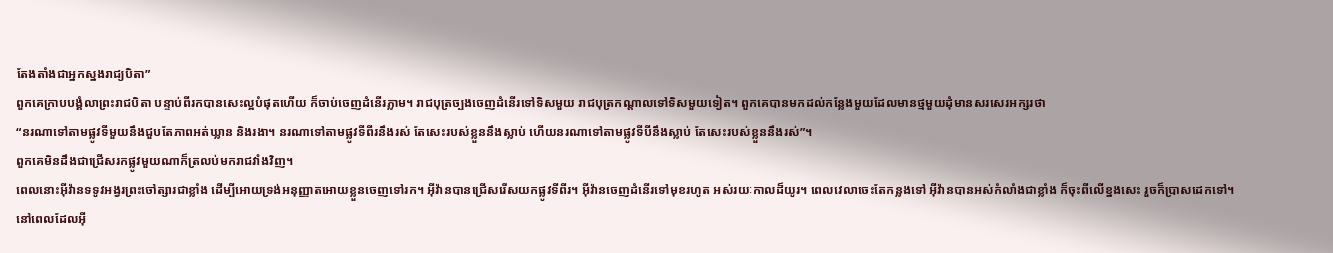តែងតាំងជាអ្នកស្នងរាជ្យបិតា”
ពួកគេក្រាបបង្គំលាព្រះរាជបិតា បន្ទាប់ពីរកបានសេះល្អបំផុតហើយ ក៏ចាប់ចេញដំនើរភ្លាម។ រាជបុត្រច្បងចេញដំនើរទៅទិសមួយ រាជបុត្រកណ្តាលទៅទិសមួយទៀត។ ពួកគេបានមកដល់កន្លែងមួយដែលមានថ្មមួយដុំមានសរសេរអក្សរថា
“នរណាទៅតាមផ្លូវទីមួយនឹងជួបតែភាពអត់ឃ្លាន និងរងា។ នរណាទៅតាមផ្លូវទីពីរនឹងរស់ តែសេះរបស់ខ្លួននឹងស្លាប់ ហើយនរណាទៅតាមផ្លូវទីបីនឹងស្លាប់ តែសេះរបស់ខ្លួននឹងរស់”។
ពួកគេមិនដឹងជាជ្រើសរកផ្លូវមួយណាក៏ត្រលប់មករាជវាំងវិញ។
ពេលនោះអ៊ីវ៉ានទទូវអង្វរព្រះចៅត្សារជាខ្លាំង ដើម្បីអោយទ្រង់អនុញ្ញាតអោយខ្លួនចេញទៅរក។ អ៊ីវ៉ានបានជ្រើសរើសយកផ្លូវទីពីរ។ អ៊ីវ៉ានចេញដំនើរទៅមុខរហូត អស់រយៈកាលដ៏យូរ។ ពេលវេលាចេះតែកន្លងទៅ អ៊ីវ៉ានបានអស់កំលាំងជាខ្លាំង ក៏ចុះពីលើខ្នងសេះ រួចក៏ប្រាសដេកទៅ។
នៅពេលដែលអ៊ី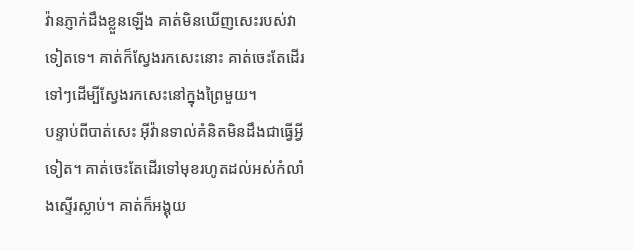វ៉ានភ្ញាក់ដឹងខ្លួនឡើង គាត់មិនឃើញសេះរបស់វាទៀតទេ។ គាត់ក៏ស្វែងរកសេះនោះ គាត់ចេះតែដើរទៅៗដើម្បីស្វែងរកសេះនៅក្នុងព្រៃមួយ។
បន្ទាប់ពីបាត់សេះ អ៊ីវ៉ានទាល់គំនិតមិនដឹងជាធ្វើអ្វីទៀត។ គាត់ចេះតែដើរទៅមុខរហូតដល់អស់កំលាំងស្ទើរស្លាប់។ គាត់ក៏អង្គុយ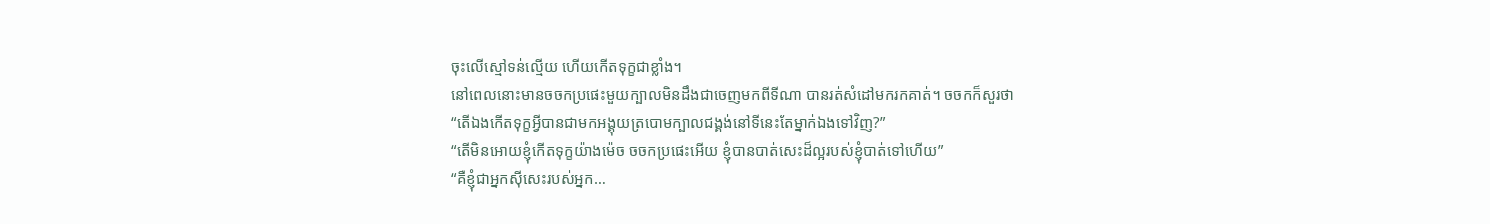ចុះលើស្មៅទន់ល្មើយ ហើយកើតទុក្ខជាខ្លាំង។
នៅពេលនោះមានចចកប្រផេះមួយក្បាលមិនដឹងជាចេញមកពីទីណា បានរត់សំដៅមករកគាត់។ ចចកក៏សួរថា
“តើឯងកើតទុក្ខអ្វីបានជាមកអង្គុយត្របោមក្បាលជង្គង់នៅទីនេះតែម្នាក់ឯងទៅវិញ?”
“តើមិនអោយខ្ញុំកើតទុក្ខយ៉ាងម៉េច ចចកប្រផេះអើយ ខ្ញុំបានបាត់សេះដ៏ល្អរបស់ខ្ញុំបាត់ទៅហើយ”
“គឺខ្ញុំជាអ្នកស៊ីសេះរបស់អ្នក…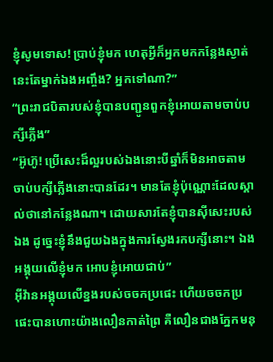ខ្ញុំសូមទោស! ប្រាប់ខ្ញុំមក ហេតុអ្វីក៏អ្នកមកកន្លែងស្ងាត់នេះតែម្នាក់ឯងអញ្ចឹង? អ្នកទៅណា?”
“ព្រះរាជបិតារបស់ខ្ញុំបានបញ្ជូនពួកខ្ញុំអោយតាមចាប់បក្សីភ្លើង”
“អ៊ូហ៊ូ! ប្រើសេះដ៏ល្អរបស់ឯងនោះបីឆ្នាំក៏មិនអាចតាមចាប់បក្សីភ្លើងនោះបានដែរ។ មានតែខ្ញុំប៉ុណ្ណោះដែលស្គាល់ថានៅកន្លែងណា។ ដោយសារតែខ្ញុំបានស៊ីសេះរបស់ឯង ដូច្នេះខ្ញុំនឹងជួយឯងក្នុងការស្វែងរកបក្សីនោះ។ ឯងអង្គុយលើខ្ញុំមក អោបខ្ញុំអោយជាប់”
អ៊ីវ៉ានអង្គុយលើខ្នងរបស់ចចកប្រផេះ ហើយចចកប្រផេះបានហោះយ៉ាងលឿនកាត់ព្រៃ គឺលឿនជាងភ្នែកមនុ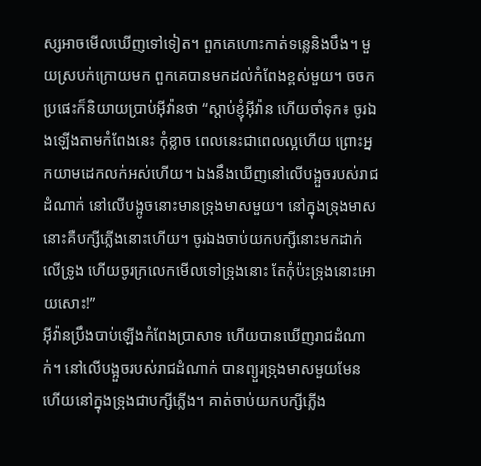ស្សអាចមើលឃើញទៅទៀត។ ពួកគេហោះកាត់ទន្លេនិងបឹង។ មួយស្របក់ក្រោយមក ពួកគេបានមកដល់កំពែងខ្ពស់មួយ។ ចចកប្រផេះក៏និយាយប្រាប់អ៊ីវ៉ានថា “ស្តាប់ខ្ញុំអ៊ីវ៉ាន ហើយចាំទុក៖ ចូរឯងឡើងតាមកំពែងនេះ កុំខ្លាច ពេលនេះជាពេលល្អហើយ ព្រោះអ្នកយាមដេកលក់អស់ហើយ។ ឯងនឹងឃើញនៅលើបង្អួចរបស់រាជដំណាក់ នៅលើបង្អូចនោះមានទ្រុងមាសមួយ។ នៅក្នុងទ្រុងមាសនោះគឺបក្សីភ្លើងនោះហើយ។ ចូរឯងចាប់យកបក្សីនោះមកដាក់លើទ្រូង ហើយចូរក្រលេកមើលទៅទ្រុងនោះ តែកុំប៉ះទ្រុងនោះអោយសោះ!”
អ៊ីវ៉ានប្រឹងបាប់ឡើងកំពែងប្រាសាទ ហើយបានឃើញរាជដំណាក់។ នៅលើបង្អួចរបស់រាជដំណាក់ បានព្យួរទ្រុងមាសមួយមែន ហើយនៅក្នុងទ្រុងជាបក្សីភ្លើង។ គាត់ចាប់យកបក្សីភ្លើង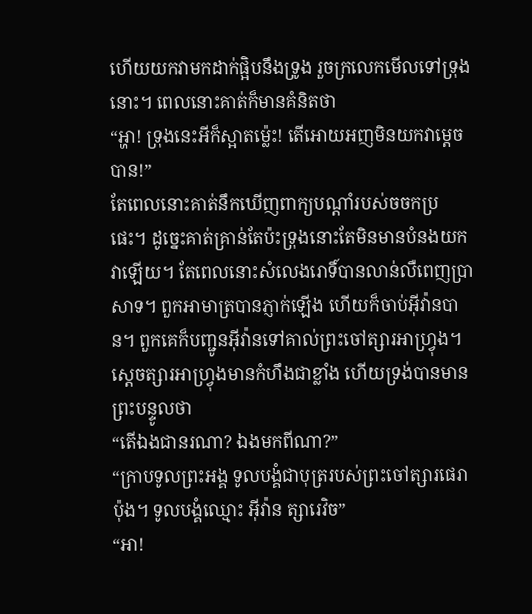ហើយយកវាមកដាក់ផ្អិបនឹងទ្រូង រួចក្រលេកមើលទៅទ្រុងនោះ។ ពេលនោះគាត់ក៏មានគំនិតថា
“អ្ហា! ទ្រុងនេះអីក៏ស្អាតម្ល៉េះ! តើអោយអញមិនយកវាម្តេចបាន!”
តែពេលនោះគាត់នឹកឃើញពាក្យបណ្តាំរបស់ចចកប្រផេះ។ ដូច្នេះគាត់គ្រាន់តែប៉ះទ្រុងនោះតែមិនមានបំនងយកវាឡើយ។ តែពេលនោះសំលេងរោទិ៍បានលាន់លឺពេញប្រាសាទ។ ពួកអាមាត្របានភ្ញាក់ឡើង ហើយក៏ចាប់អ៊ីវ៉ានបាន។ ពួកគេក៏បញ្ជូនអ៊ីវ៉ានទៅគាល់ព្រះចៅត្សារអាហ្វ្រុង។
ស្តេចត្សារអាហ្វ្រុងមានកំហឹងជាខ្លាំង ហើយទ្រង់បានមានព្រះបន្ទូលថា
“តើឯងជានរណា? ឯងមកពីណា?”
“ក្រាបទូលព្រះអង្គ ទូលបង្គំជាបុត្ររបស់ព្រះចៅត្សារផេរាប៉ុង។ ទូលបង្គំឈ្មោះ អ៊ីវ៉ាន ត្សារេវិច”
“អា!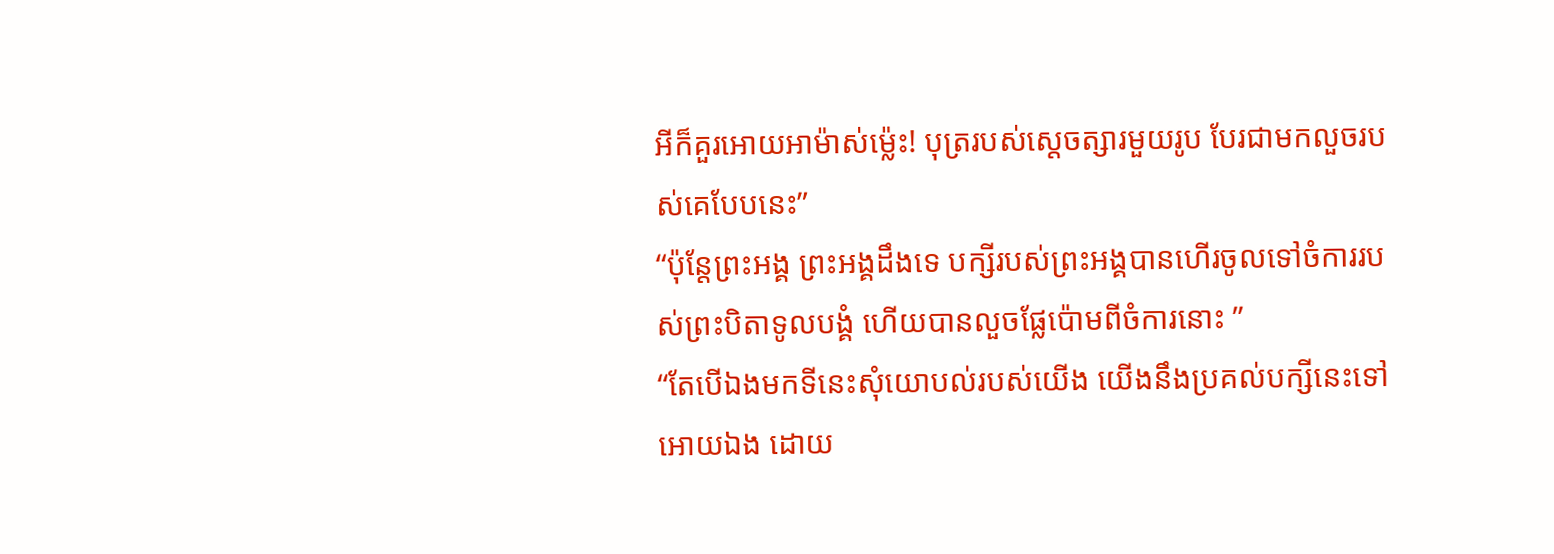អីក៏គួរអោយអាម៉ាស់ម្ល៉េះ! បុត្ររបស់ស្តេចត្សារមួយរូប បែរជាមកលួចរបស់គេបែបនេះ”
“ប៉ុន្តែព្រះអង្គ ព្រះអង្គដឹងទេ បក្សីរបស់ព្រះអង្គបានហើរចូលទៅចំការរបស់ព្រះបិតាទូលបង្គំ ហើយបានលួចផ្លែប៉ោមពីចំការនោះ ”
“តែបើឯងមកទីនេះសុំយោបល់របស់យើង យើងនឹងប្រគល់បក្សីនេះទៅអោយឯង ដោយ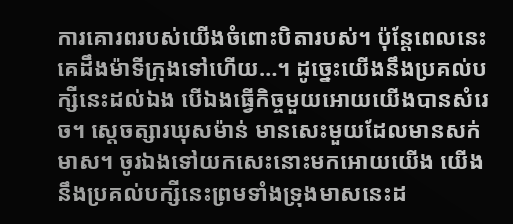ការគោរពរបស់យើងចំពោះបិតារបស់។ ប៉ុន្តែពេលនេះ គេដឹងម៉ាទីក្រុងទៅហើយ…។ ដូច្នេះយើងនឹងប្រគល់បក្សីនេះដល់ឯង បើឯងធ្វើកិច្ចមួយអោយយើងបានសំរេច។ ស្តេចត្សារឃុសម៉ាន់ មានសេះមួយដែលមានសក់មាស។ ចូរឯងទៅយកសេះនោះមកអោយយើង យើងនឹងប្រគល់បក្សីនេះព្រមទាំងទ្រុងមាសនេះដ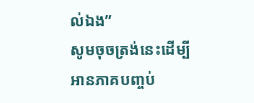ល់ឯង”
សូមចុចត្រង់នេះដើម្បីអានភាគបញ្ចប់